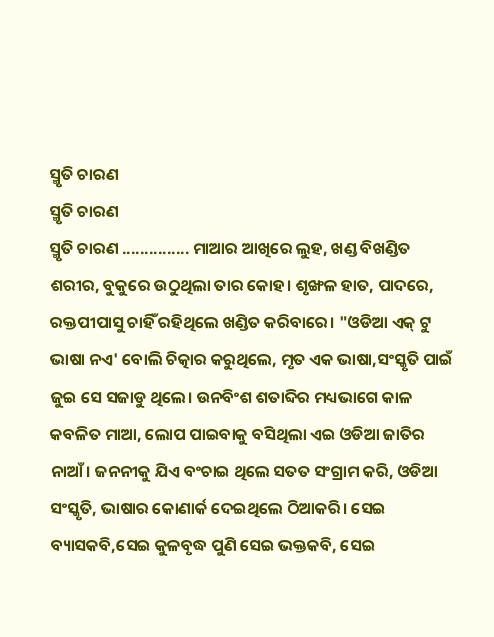ସ୍ମୃତି ଚାରଣ
ସ୍ମୃତି ଚାରଣ
ସ୍ମୃତି ଚାରଣ ............... ମାଆର ଆଖିରେ ଲୁହ, ଖଣ୍ଡ ବିଖଣ୍ଡିତ ଶରୀର, ବୁକୁରେ ଉଠୁଥିଲା ତାର କୋହ। ଶୃଙ୍ଖଳ ହାତ, ପାଦରେ, ରକ୍ତପୀପାସୁ ଚାହିଁ ରହିଥିଲେ ଖଣ୍ଡିତ କରିବାରେ। "ଓଡିଆ ଏକ୍ ଟୁ ଭାଷା ନଏ' ବୋଲି ଚିତ୍କାର କରୁଥିଲେ, ମୃତ ଏକ ଭାଷା,ସଂସ୍କୃତି ପାଇଁ ଜୁଇ ସେ ସଜାଡୁ ଥିଲେ। ଉନବିଂଶ ଶତାବ୍ଦିର ମଧ୍ୟଭାଗେ କାଳ କବଳିତ ମାଆ, ଲୋପ ପାଇବାକୁ ବସିଥିଲା ଏଇ ଓଡିଆ ଜାତିର ନାଆଁ। ଜନନୀକୁ ଯିଏ ବଂଚାଇ ଥିଲେ ସତତ ସଂଗ୍ରାମ କରି, ଓଡିଆ ସଂସ୍କୃତି, ଭାଷାର କୋଣାର୍କ ଦେଇଥିଲେ ଠିଆକରି। ସେଇ ବ୍ୟାସକବି,ସେଇ କୁଳବୃଦ୍ଧ ପୁଣି ସେଇ ଭକ୍ତକବି, ସେଇ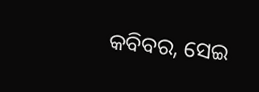କବିବର, ସେଇ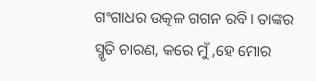ଗଂଗାଧର ଉତ୍କଳ ଗଗନ ରବି। ତାଙ୍କର ସ୍ମୃତି ଚାରଣ, କରେ ମୁଁ ,ହେ ମୋର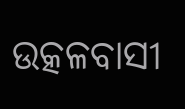ଉତ୍କଳବାସୀ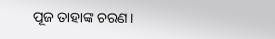ପୂଜ ତାହାଙ୍କ ଚରଣ।